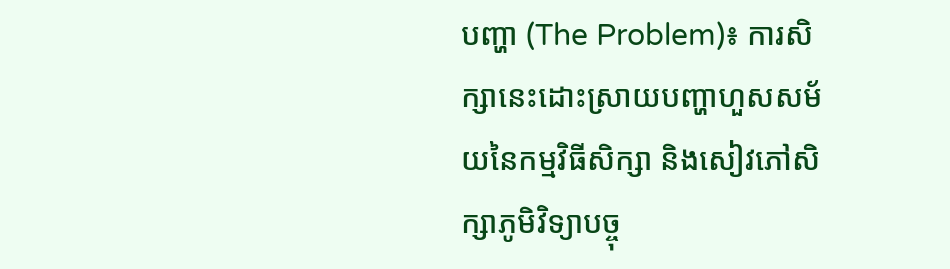បញ្ហា (The Problem)៖ ការសិក្សានេះដោះស្រាយបញ្ហាហួសសម័យនៃកម្មវិធីសិក្សា និងសៀវភៅសិក្សាភូមិវិទ្យាបច្ចុ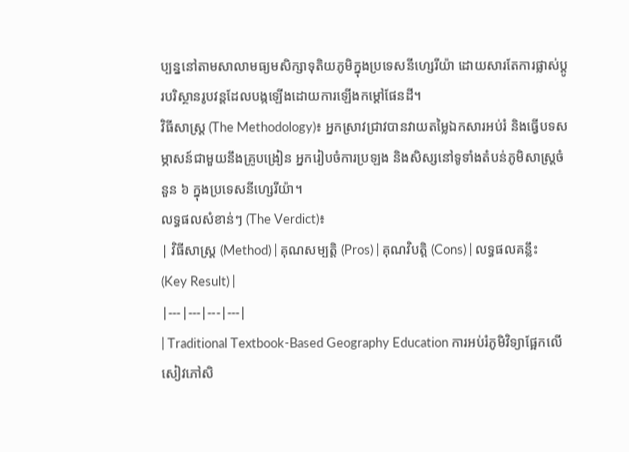ប្បន្ននៅតាមសាលាមធ្យមសិក្សាទុតិយភូមិក្នុងប្រទេសនីហ្សេរីយ៉ា ដោយសារតែការផ្លាស់ប្តូរបរិស្ថានរូបវន្តដែលបង្កឡើងដោយការឡើងកម្ដៅផែនដី។
វិធីសាស្ត្រ (The Methodology)៖ អ្នកស្រាវជ្រាវបានវាយតម្លៃឯកសារអប់រំ និងធ្វើបទសម្ភាសន៍ជាមួយនឹងគ្រូបង្រៀន អ្នករៀបចំការប្រឡង និងសិស្សនៅទូទាំងតំបន់ភូមិសាស្ត្រចំនួន ៦ ក្នុងប្រទេសនីហ្សេរីយ៉ា។
លទ្ធផលសំខាន់ៗ (The Verdict)៖
| វិធីសាស្ត្រ (Method) | គុណសម្បត្តិ (Pros) | គុណវិបត្តិ (Cons) | លទ្ធផលគន្លឹះ (Key Result) |
|---|---|---|---|
| Traditional Textbook-Based Geography Education ការអប់រំភូមិវិទ្យាផ្អែកលើសៀវភៅសិ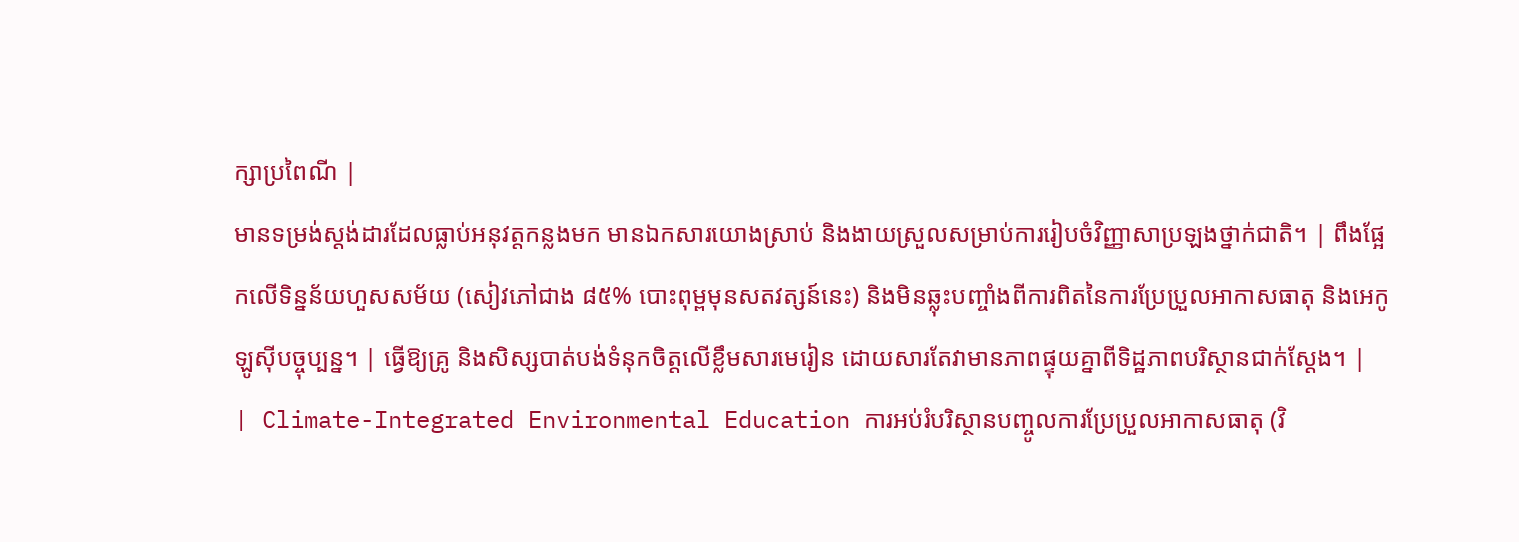ក្សាប្រពៃណី |
មានទម្រង់ស្តង់ដារដែលធ្លាប់អនុវត្តកន្លងមក មានឯកសារយោងស្រាប់ និងងាយស្រួលសម្រាប់ការរៀបចំវិញ្ញាសាប្រឡងថ្នាក់ជាតិ។ | ពឹងផ្អែកលើទិន្នន័យហួសសម័យ (សៀវភៅជាង ៨៥% បោះពុម្ពមុនសតវត្សន៍នេះ) និងមិនឆ្លុះបញ្ចាំងពីការពិតនៃការប្រែប្រួលអាកាសធាតុ និងអេកូឡូស៊ីបច្ចុប្បន្ន។ | ធ្វើឱ្យគ្រូ និងសិស្សបាត់បង់ទំនុកចិត្តលើខ្លឹមសារមេរៀន ដោយសារតែវាមានភាពផ្ទុយគ្នាពីទិដ្ឋភាពបរិស្ថានជាក់ស្តែង។ |
| Climate-Integrated Environmental Education ការអប់រំបរិស្ថានបញ្ចូលការប្រែប្រួលអាកាសធាតុ (វិ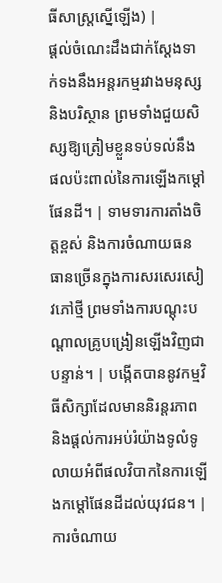ធីសាស្ត្រស្នើឡើង) |
ផ្តល់ចំណេះដឹងជាក់ស្តែងទាក់ទងនឹងអន្តរកម្មរវាងមនុស្ស និងបរិស្ថាន ព្រមទាំងជួយសិស្សឱ្យត្រៀមខ្លួនទប់ទល់នឹងផលប៉ះពាល់នៃការឡើងកម្ដៅផែនដី។ | ទាមទារការតាំងចិត្តខ្ពស់ និងការចំណាយធនធានច្រើនក្នុងការសរសេរសៀវភៅថ្មី ព្រមទាំងការបណ្តុះបណ្តាលគ្រូបង្រៀនឡើងវិញជាបន្ទាន់។ | បង្កើតបាននូវកម្មវិធីសិក្សាដែលមាននិរន្តរភាព និងផ្តល់ការអប់រំយ៉ាងទូលំទូលាយអំពីផលវិបាកនៃការឡើងកម្ដៅផែនដីដល់យុវជន។ |
ការចំណាយ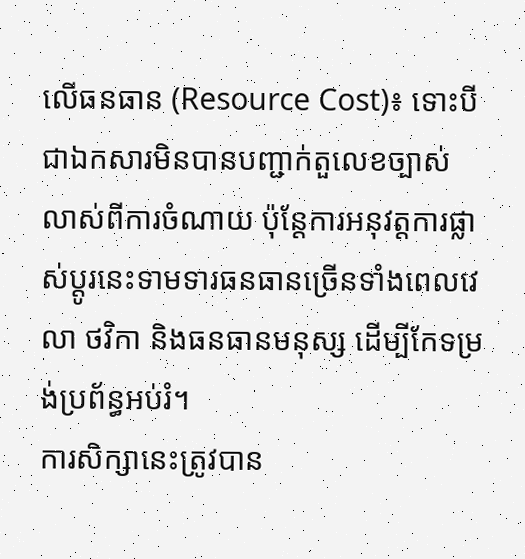លើធនធាន (Resource Cost)៖ ទោះបីជាឯកសារមិនបានបញ្ជាក់តួលេខច្បាស់លាស់ពីការចំណាយ ប៉ុន្តែការអនុវត្តការផ្លាស់ប្តូរនេះទាមទារធនធានច្រើនទាំងពេលវេលា ថវិកា និងធនធានមនុស្ស ដើម្បីកែទម្រង់ប្រព័ន្ធអប់រំ។
ការសិក្សានេះត្រូវបាន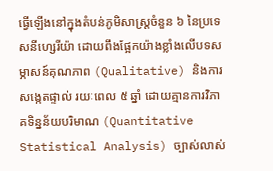ធ្វើឡើងនៅក្នុងតំបន់ភូមិសាស្ត្រចំនួន ៦ នៃប្រទេសនីហ្សេរីយ៉ា ដោយពឹងផ្អែកយ៉ាងខ្លាំងលើបទសម្ភាសន៍គុណភាព (Qualitative) និងការសង្កេតផ្ទាល់ រយៈពេល ៥ ឆ្នាំ ដោយគ្មានការវិភាគទិន្នន័យបរិមាណ (Quantitative Statistical Analysis) ច្បាស់លាស់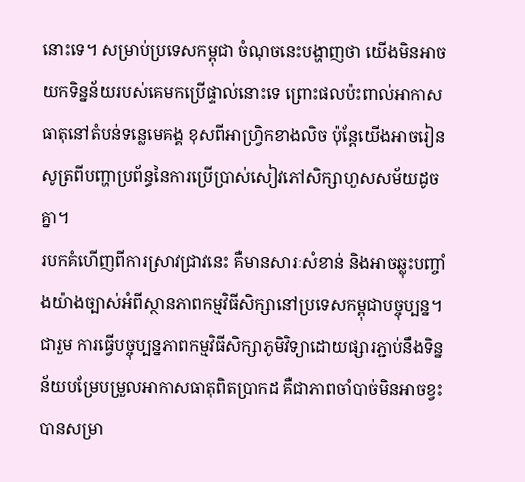នោះទេ។ សម្រាប់ប្រទេសកម្ពុជា ចំណុចនេះបង្ហាញថា យើងមិនអាចយកទិន្នន័យរបស់គេមកប្រើផ្ទាល់នោះទេ ព្រោះផលប៉ះពាល់អាកាសធាតុនៅតំបន់ទន្លេមេគង្គ ខុសពីអាហ្វ្រិកខាងលិច ប៉ុន្តែយើងអាចរៀនសូត្រពីបញ្ហាប្រព័ន្ធនៃការប្រើប្រាស់សៀវភៅសិក្សាហួសសម័យដូចគ្នា។
របកគំហើញពីការស្រាវជ្រាវនេះ គឺមានសារៈសំខាន់ និងអាចឆ្លុះបញ្ចាំងយ៉ាងច្បាស់អំពីស្ថានភាពកម្មវិធីសិក្សានៅប្រទេសកម្ពុជាបច្ចុប្បន្ន។
ជារួម ការធ្វើបច្ចុប្បន្នភាពកម្មវិធីសិក្សាភូមិវិទ្យាដោយផ្សារភ្ជាប់នឹងទិន្នន័យបម្រែបម្រួលអាកាសធាតុពិតប្រាកដ គឺជាភាពចាំបាច់មិនអាចខ្វះបានសម្រា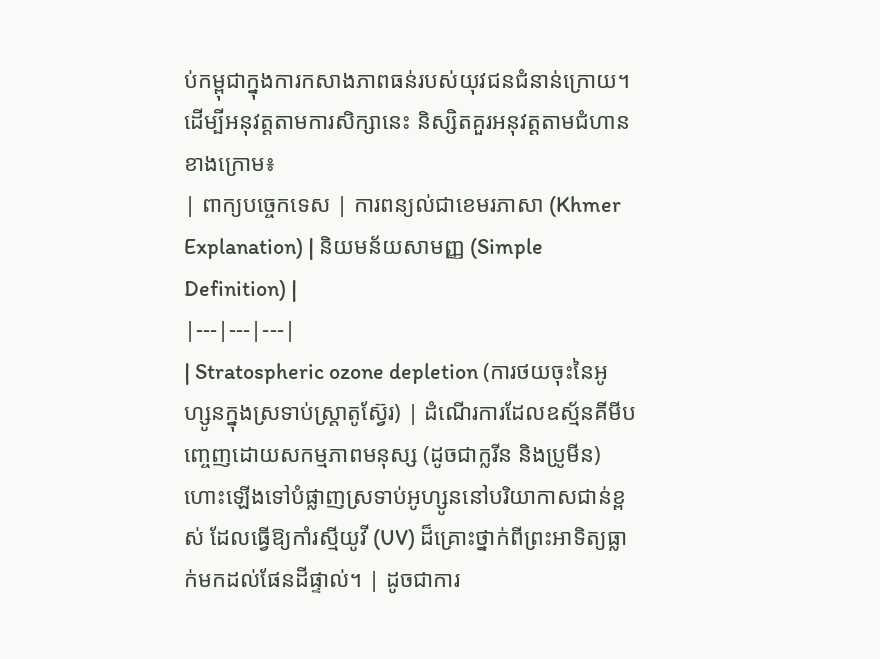ប់កម្ពុជាក្នុងការកសាងភាពធន់របស់យុវជនជំនាន់ក្រោយ។
ដើម្បីអនុវត្តតាមការសិក្សានេះ និស្សិតគួរអនុវត្តតាមជំហានខាងក្រោម៖
| ពាក្យបច្ចេកទេស | ការពន្យល់ជាខេមរភាសា (Khmer Explanation) | និយមន័យសាមញ្ញ (Simple Definition) |
|---|---|---|
| Stratospheric ozone depletion (ការថយចុះនៃអូហ្សូនក្នុងស្រទាប់ស្ត្រាតូស្វ៊ែរ) | ដំណើរការដែលឧស្ម័នគីមីបញ្ចេញដោយសកម្មភាពមនុស្ស (ដូចជាក្លរីន និងប្រូមីន) ហោះឡើងទៅបំផ្លាញស្រទាប់អូហ្សូននៅបរិយាកាសជាន់ខ្ពស់ ដែលធ្វើឱ្យកាំរស្មីយូវី (UV) ដ៏គ្រោះថ្នាក់ពីព្រះអាទិត្យធ្លាក់មកដល់ផែនដីផ្ទាល់។ | ដូចជាការ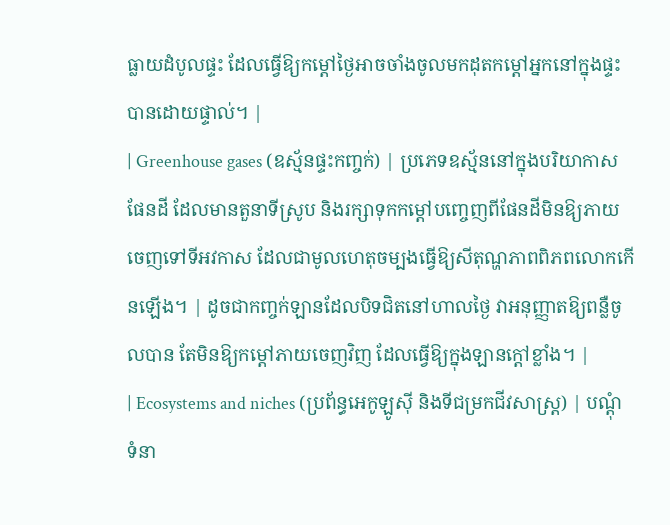ធ្លាយដំបូលផ្ទះ ដែលធ្វើឱ្យកម្ដៅថ្ងៃអាចចាំងចូលមកដុតកម្ដៅអ្នកនៅក្នុងផ្ទះបានដោយផ្ទាល់។ |
| Greenhouse gases (ឧស្ម័នផ្ទះកញ្ចក់) | ប្រភេទឧស្ម័ននៅក្នុងបរិយាកាសផែនដី ដែលមានតួនាទីស្រូប និងរក្សាទុកកម្ដៅបញ្ចេញពីផែនដីមិនឱ្យភាយចេញទៅទីអវកាស ដែលជាមូលហេតុចម្បងធ្វើឱ្យសីតុណ្ហភាពពិភពលោកកើនឡើង។ | ដូចជាកញ្ចក់ឡានដែលបិទជិតនៅហាលថ្ងៃ វាអនុញ្ញាតឱ្យពន្លឺចូលបាន តែមិនឱ្យកម្ដៅភាយចេញវិញ ដែលធ្វើឱ្យក្នុងឡានក្ដៅខ្លាំង។ |
| Ecosystems and niches (ប្រព័ន្ធអេកូឡូស៊ី និងទីជម្រកជីវសាស្ត្រ) | បណ្ដុំទំនា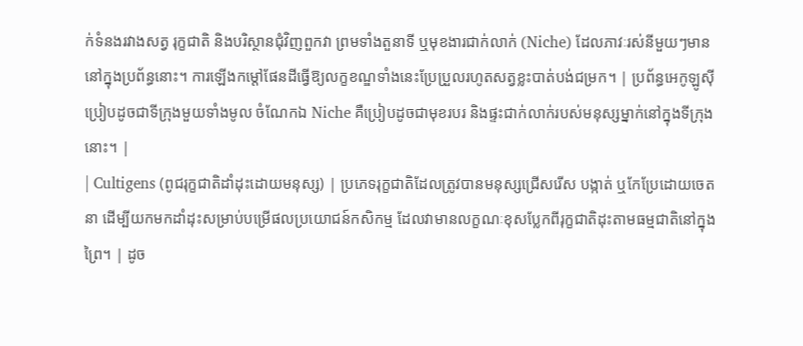ក់ទំនងរវាងសត្វ រុក្ខជាតិ និងបរិស្ថានជុំវិញពួកវា ព្រមទាំងតួនាទី ឬមុខងារជាក់លាក់ (Niche) ដែលភាវៈរស់នីមួយៗមាននៅក្នុងប្រព័ន្ធនោះ។ ការឡើងកម្ដៅផែនដីធ្វើឱ្យលក្ខខណ្ឌទាំងនេះប្រែប្រួលរហូតសត្វខ្លះបាត់បង់ជម្រក។ | ប្រព័ន្ធអេកូឡូស៊ីប្រៀបដូចជាទីក្រុងមួយទាំងមូល ចំណែកឯ Niche គឺប្រៀបដូចជាមុខរបរ និងផ្ទះជាក់លាក់របស់មនុស្សម្នាក់នៅក្នុងទីក្រុងនោះ។ |
| Cultigens (ពូជរុក្ខជាតិដាំដុះដោយមនុស្ស) | ប្រភេទរុក្ខជាតិដែលត្រូវបានមនុស្សជ្រើសរើស បង្កាត់ ឬកែប្រែដោយចេតនា ដើម្បីយកមកដាំដុះសម្រាប់បម្រើផលប្រយោជន៍កសិកម្ម ដែលវាមានលក្ខណៈខុសប្លែកពីរុក្ខជាតិដុះតាមធម្មជាតិនៅក្នុងព្រៃ។ | ដូច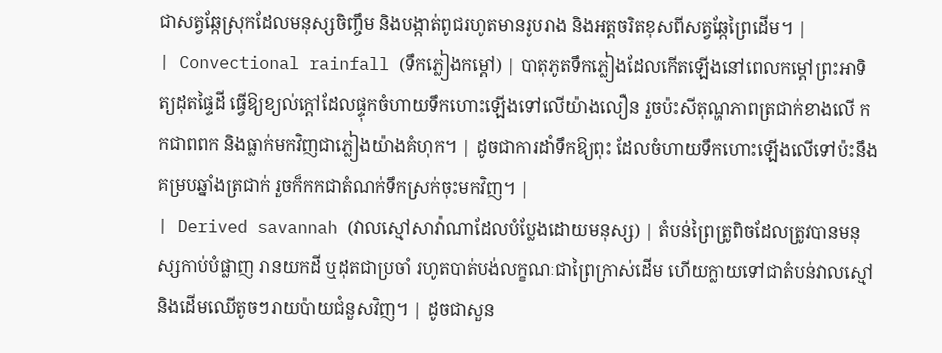ជាសត្វឆ្កែស្រុកដែលមនុស្សចិញ្ចឹម និងបង្កាត់ពូជរហូតមានរូបរាង និងអត្តចរិតខុសពីសត្វឆ្កែព្រៃដើម។ |
| Convectional rainfall (ទឹកភ្លៀងកម្ដៅ) | បាតុភូតទឹកភ្លៀងដែលកើតឡើងនៅពេលកម្ដៅព្រះអាទិត្យដុតផ្ទៃដី ធ្វើឱ្យខ្យល់ក្ដៅដែលផ្ទុកចំហាយទឹកហោះឡើងទៅលើយ៉ាងលឿន រួចប៉ះសីតុណ្ហភាពត្រជាក់ខាងលើ កកជាពពក និងធ្លាក់មកវិញជាភ្លៀងយ៉ាងគំហុក។ | ដូចជាការដាំទឹកឱ្យពុះ ដែលចំហាយទឹកហោះឡើងលើទៅប៉ះនឹងគម្របឆ្នាំងត្រជាក់ រួចក៏កកជាតំណក់ទឹកស្រក់ចុះមកវិញ។ |
| Derived savannah (វាលស្មៅសាវ៉ាណាដែលបំប្លែងដោយមនុស្ស) | តំបន់ព្រៃត្រូពិចដែលត្រូវបានមនុស្សកាប់បំផ្លាញ រានយកដី ឬដុតជាប្រចាំ រហូតបាត់បង់លក្ខណៈជាព្រៃក្រាស់ដើម ហើយក្លាយទៅជាតំបន់វាលស្មៅ និងដើមឈើតូចៗរាយប៉ាយជំនួសវិញ។ | ដូចជាសួន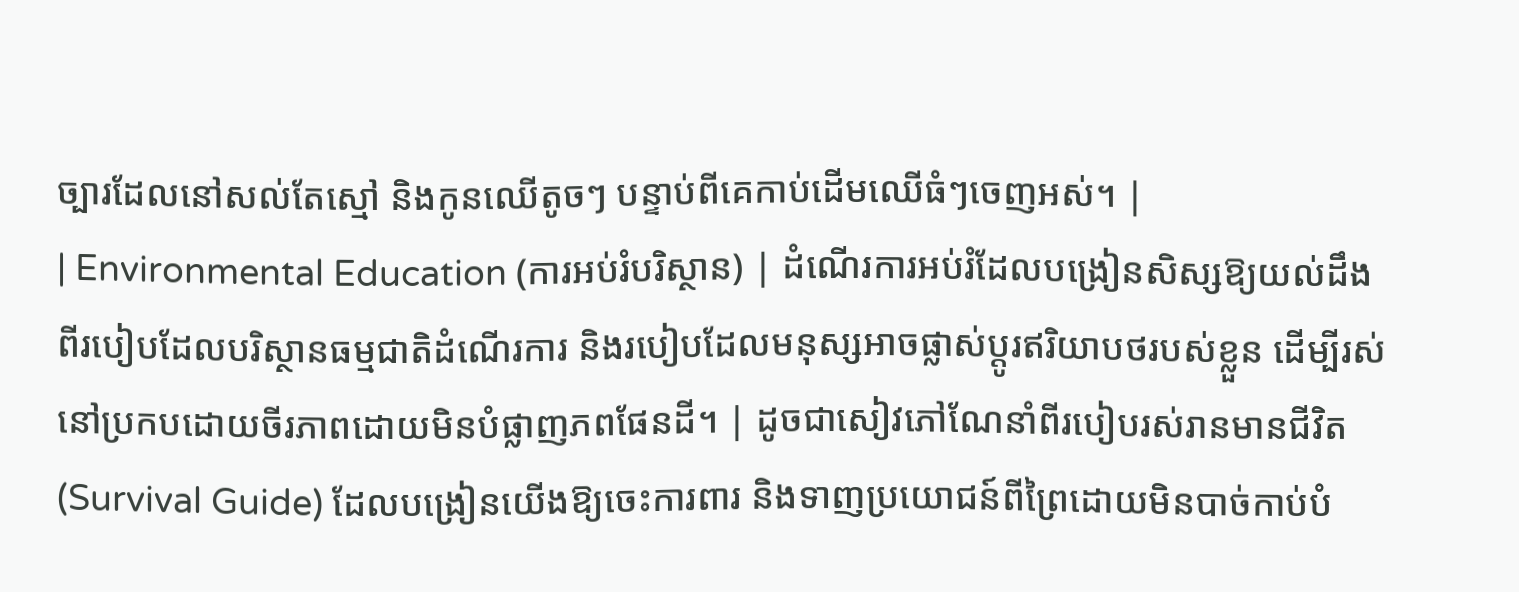ច្បារដែលនៅសល់តែស្មៅ និងកូនឈើតូចៗ បន្ទាប់ពីគេកាប់ដើមឈើធំៗចេញអស់។ |
| Environmental Education (ការអប់រំបរិស្ថាន) | ដំណើរការអប់រំដែលបង្រៀនសិស្សឱ្យយល់ដឹងពីរបៀបដែលបរិស្ថានធម្មជាតិដំណើរការ និងរបៀបដែលមនុស្សអាចផ្លាស់ប្តូរឥរិយាបថរបស់ខ្លួន ដើម្បីរស់នៅប្រកបដោយចីរភាពដោយមិនបំផ្លាញភពផែនដី។ | ដូចជាសៀវភៅណែនាំពីរបៀបរស់រានមានជីវិត (Survival Guide) ដែលបង្រៀនយើងឱ្យចេះការពារ និងទាញប្រយោជន៍ពីព្រៃដោយមិនបាច់កាប់បំ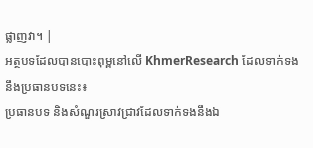ផ្លាញវា។ |
អត្ថបទដែលបានបោះពុម្ពនៅលើ KhmerResearch ដែលទាក់ទងនឹងប្រធានបទនេះ៖
ប្រធានបទ និងសំណួរស្រាវជ្រាវដែលទាក់ទងនឹងឯ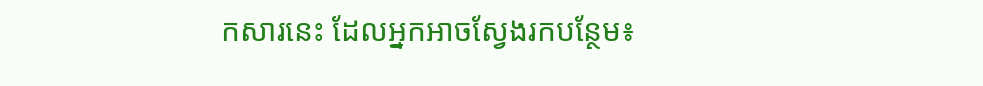កសារនេះ ដែលអ្នកអាចស្វែងរកបន្ថែម៖